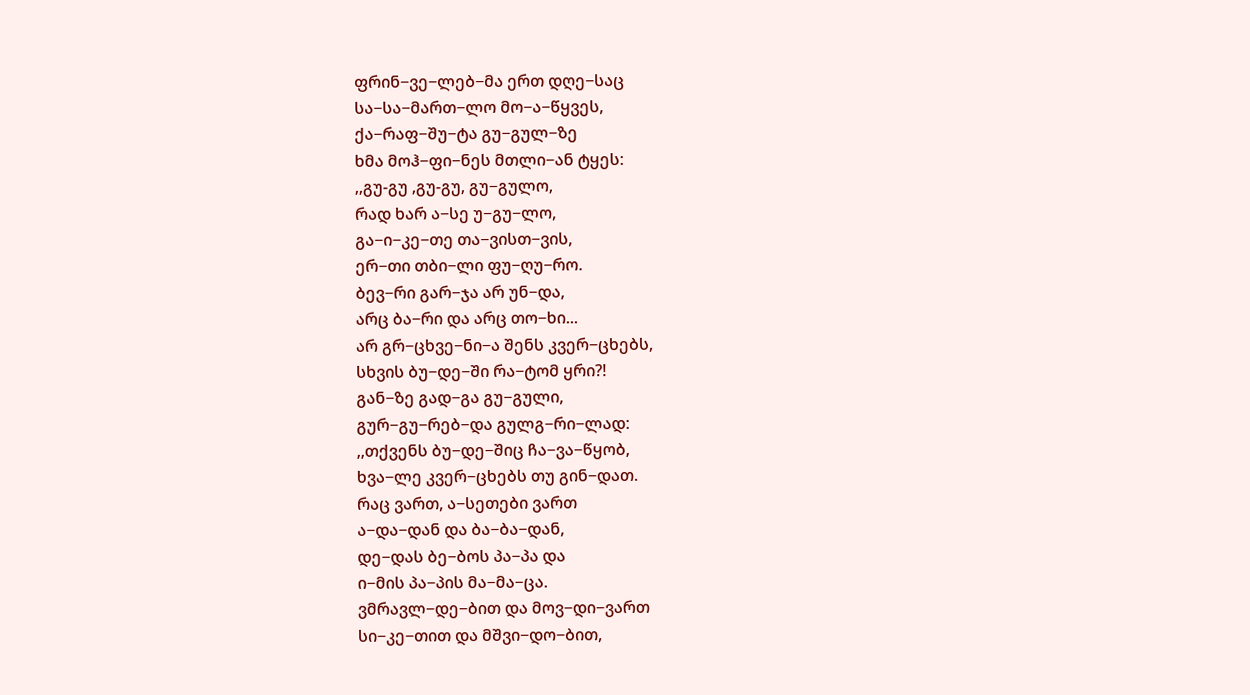ფრინ−ვე−ლებ−მა ერთ დღე−საც
სა−სა−მართ−ლო მო−ა−წყვეს,
ქა−რაფ−შუ−ტა გუ−გულ−ზე
ხმა მოჰ−ფი−ნეს მთლი−ან ტყეს:
,,გუ-გუ ,გუ-გუ, გუ−გულო,
რად ხარ ა−სე უ−გუ−ლო,
გა−ი−კე−თე თა−ვისთ−ვის,
ერ−თი თბი−ლი ფუ−ღუ−რო.
ბევ−რი გარ−ჯა არ უნ−და,
არც ბა−რი და არც თო−ხი...
არ გრ−ცხვე−ნი−ა შენს კვერ−ცხებს,
სხვის ბუ−დე−ში რა−ტომ ყრი?!
გან−ზე გად−გა გუ−გული,
გურ−გუ−რებ−და გულგ−რი−ლად:
,,თქვენს ბუ−დე−შიც ჩა−ვა−წყობ,
ხვა−ლე კვერ−ცხებს თუ გინ−დათ.
რაც ვართ, ა−სეთები ვართ
ა−და−დან და ბა−ბა−დან,
დე−დას ბე−ბოს პა−პა და
ი−მის პა−პის მა−მა−ცა.
ვმრავლ−დე−ბით და მოვ−დი−ვართ
სი−კე−თით და მშვი−დო−ბით,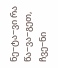ნე−ტა−ვი რა წა−ვა−გეთ,
ჩვე−ნი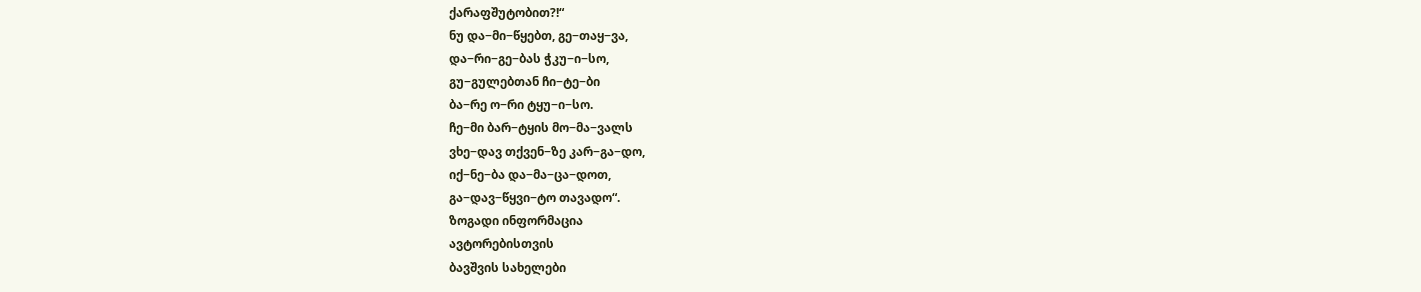ქარაფშუტობით?!“
ნუ და−მი−წყებთ, გე−თაყ−ვა,
და−რი−გე−ბას ჭკუ−ი−სო,
გუ−გულებთან ჩი−ტე−ბი
ბა−რე ო−რი ტყუ−ი−სო.
ჩე−მი ბარ−ტყის მო−მა−ვალს
ვხე−დავ თქვენ−ზე კარ−გა−დო,
იქ−ნე−ბა და−მა−ცა−დოთ,
გა−დავ−წყვი−ტო თავადო“.
ზოგადი ინფორმაცია
ავტორებისთვის
ბავშვის სახელები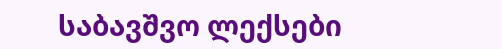საბავშვო ლექსები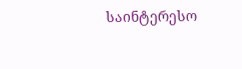საინტერესო